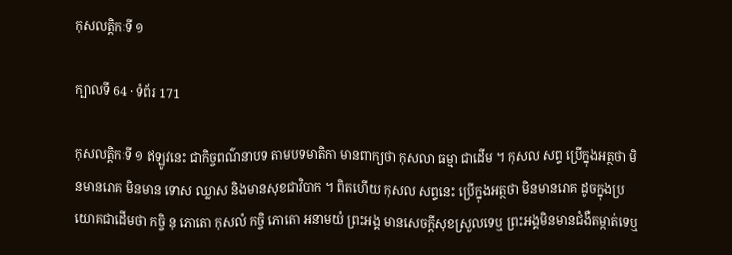កុសលត្តិកៈទី ១

ក្បាលទី 64 · ទំព័រ 171

កុសលត្តិកៈទី ១ ឥឡូវនេះ ជាកិច្ចពណ៌នាបទ តាមបទមាតិកា មានពាក្យថា កុសលា ធម្មា ជាដើម ។ កុសល សព្ទ ប្រើក្នុងអត្ថថា មិនមានរោគ មិនមាន ទោស ឈ្លាស និងមានសុខជាវិបាក ។ ពិតហើយ កុសល សព្ទនេះ ប្រើក្នុងអត្ថថា មិនមានរោគ ដូចក្នុងប្រយោគជាដើមថា កច្ចិ នុ ភោតោ កុសលំ កច្ចិ ភោតោ អនាមយំ ព្រះអង្គ មានសេចក្តីសុខស្រួលទេឬ ព្រះអង្គមិនមានជំងឺតម្កាត់ទេឬ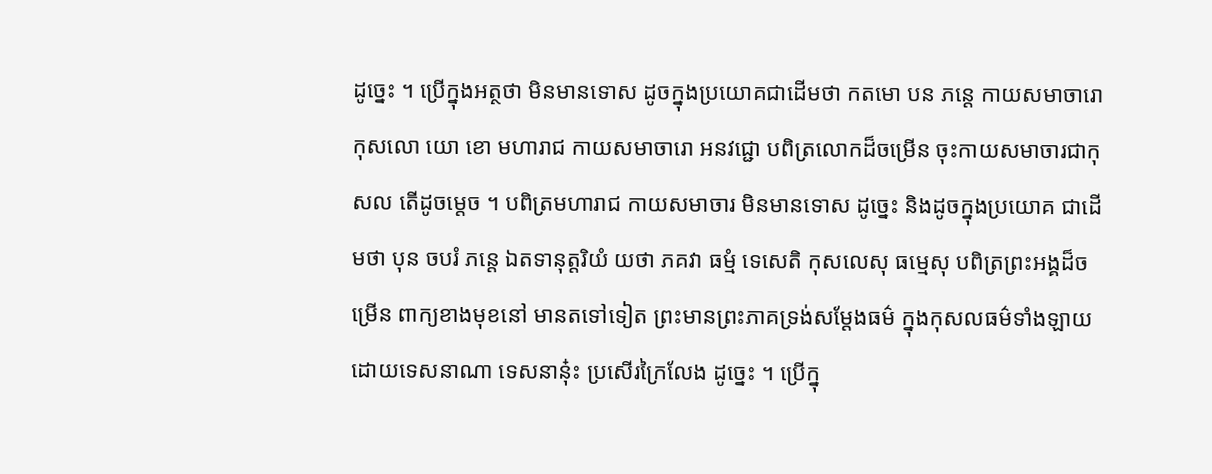ដូច្នេះ ។ ប្រើក្នុងអត្ថថា មិនមានទោស ដូចក្នុងប្រយោគជាដើមថា កតមោ បន ភន្តេ កាយសមាចារោ កុសលោ យោ ខោ មហារាជ កាយសមាចារោ អនវជ្ជោ បពិត្រលោកដ៏ចម្រើន ចុះកាយសមាចារជាកុសល តើដូចម្តេច ។ បពិត្រមហារាជ កាយសមាចារ មិនមានទោស ដូច្នេះ និងដូចក្នុងប្រយោគ ជាដើមថា បុន ចបរំ ភន្តេ ឯតទានុត្តរិយំ យថា ភគវា ធម្មំ ទេសេតិ កុសលេសុ ធម្មេសុ បពិត្រព្រះអង្គដ៏ចម្រើន ពាក្យខាងមុខនៅ មានតទៅទៀត ព្រះមានព្រះភាគទ្រង់សម្តែងធម៌ ក្នុងកុសលធម៌ទាំងឡាយ ដោយទេសនាណា ទេសនានុ៎ះ ប្រសើរក្រៃលែង ដូច្នេះ ។ ប្រើក្នុ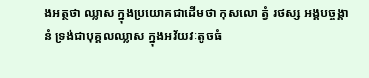ងអត្ថថា ឈ្លាស ក្នុងប្រយោគជាដើមថា កុសលោ ត្វំ រថស្ស អង្គបច្ចង្គានំ ទ្រង់ជាបុគ្គលឈ្លាស ក្នុងអវ័យវៈតូចធំ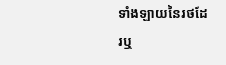ទាំងឡាយនៃរថដែរឬ